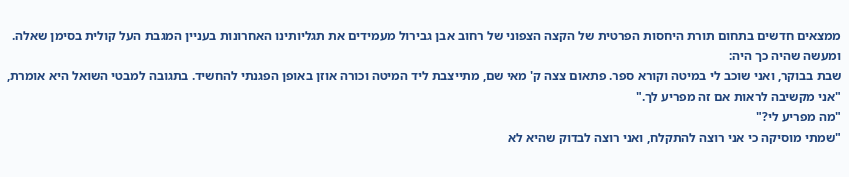ממצאים חדשים בתחום תורת היחסות הפרטית של הקצה הצפוני של רחוב אבן גבירול מעמידים את תגליותינו האחרונות בעניין המגבת העל קולית בסימן שאלה. ומעשה שהיה כך היה:
שבת בבוקר, ואני שוכב לי במיטה וקורא ספר. פתאום צצה ק' מאי שם, מתייצבת ליד המיטה וכורה אוזן באופן הפגנתי להחשיד. בתגובה למבטי השואל היא אומרת, "אני מקשיבה לראות אם זה מפריע לך."
"מה מפריע לי?"
"שמתי מוסיקה כי אני רוצה להתקלח, ואני רוצה לבדוק שהיא לא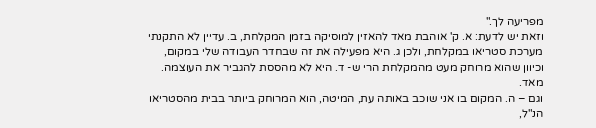מפריעה לך."
וזאת יש לדעת: א. ק' אוהבת מאד להאזין למוסיקה בזמן המקלחת, ב. עדיין לא התקנתי מערכת סטריאו במקלחת, ולכן ג. היא מפעילה את זה שבחדר העבודה שלי במקום, וכיוון שהוא מרוחק מעט מהמקלחת הרי ש- ד. היא לא מהססת להגביר את העוצמה. מאד.
וגם – ה. המקום בו אני שוכב באותה עת, המיטה, הוא המרוחק ביותר בבית מהסטריאו הנ"ל,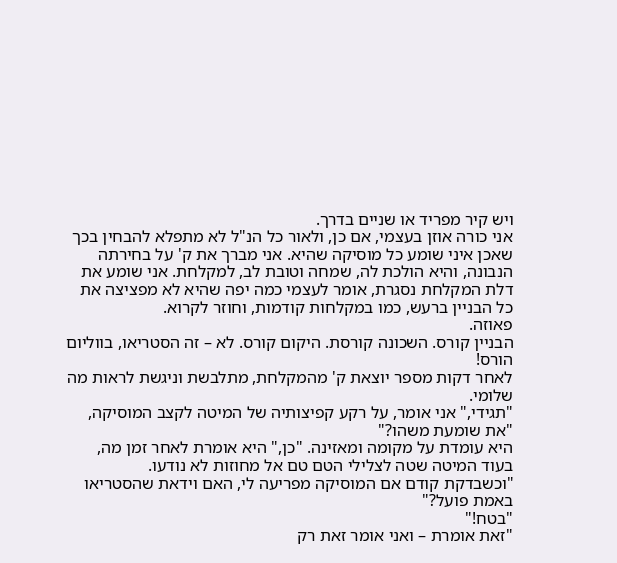ויש קיר מפריד או שניים בדרך.
אני כורה אוזן בעצמי, אם כן, ולאור כל הנ"ל לא מתפלא להבחין בכך שאכן איני שומע כל מוסיקה שהיא. אני מברך את ק' על בחירתה הנבונה, והיא הולכת לה, שמחה וטובת לב, למקלחת. אני שומע את דלת המקלחת נסגרת, אומר לעצמי כמה יפה שהיא לא מפציצה את כל הבניין ברעש, כמו במקלחות קודמות, וחוזר לקרוא.
פאוזה.
הבניין קורס. השכונה קורסת. היקום קורס. לא – זה הסטריאו, בווליום הורס!
לאחר דקות מספר יוצאת ק' מהמקלחת, מתלבשת וניגשת לראות מה שלומי.
"תגידי," אני אומר, על רקע קפיצותיה של המיטה לקצב המוסיקה, "את שומעת משהו?"
היא עומדת על מקומה ומאזינה. "כן," היא אומרת לאחר זמן מה, בעוד המיטה שטה לצלילי הטם טם אל מחוזות לא נודעו.
"וכשבדקת קודם אם המוסיקה מפריעה לי, האם וידאת שהסטריאו באמת פועל?"
"בטח!"
"זאת אומרת – ואני אומר זאת רק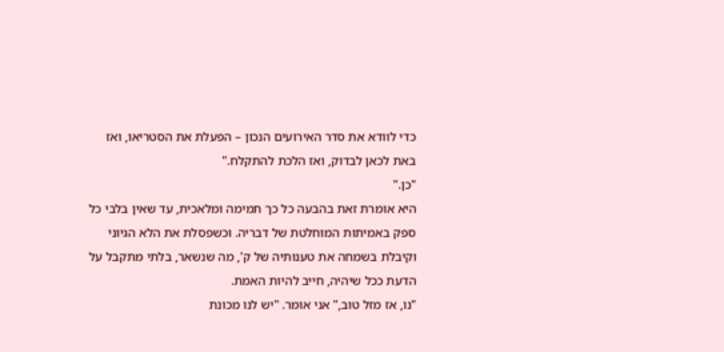כדי לוודא את סדר האירועים הנכון – הפעלת את הסטריאו, ואז באת לכאן לבדוק, ואז הלכת להתקלח."
"כן."
היא אומרת זאת בהבעה כל כך תמימה ומלאכית, עד שאין בלבי כל ספק באמיתות המוחלטת של דבריה. וכשפסלת את הלא הגיוני וקיבלת בשמחה את טענותיה של ק', מה שנשאר, בלתי מתקבל על הדעת ככל שיהיה, חייב להיות האמת.
"נו, אז מזל טוב," אני אומר. "יש לנו מכונת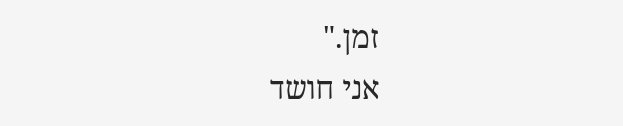זמן."
אני חושד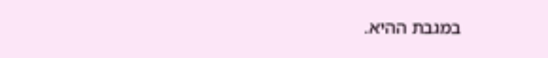במגבת ההיא.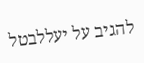להגיב על יעללבטל